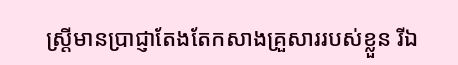ស្ត្រីមានប្រាជ្ញាតែងតែកសាងគ្រួសាររបស់ខ្លួន រីឯ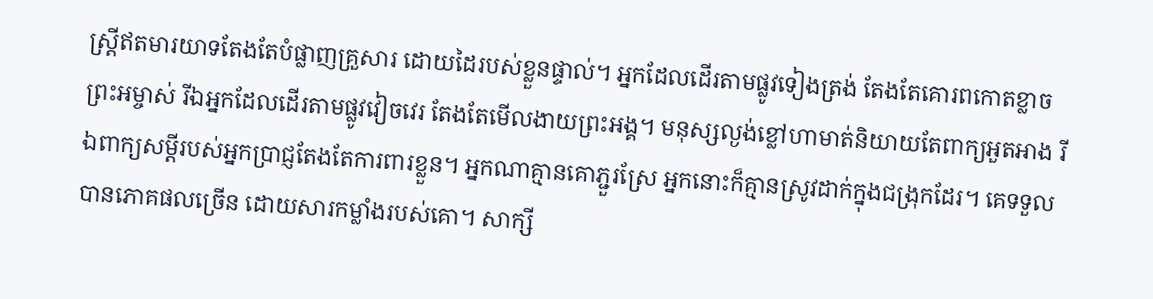ស្ត្រីឥតមារយាទតែងតែបំផ្លាញគ្រួសារ ដោយដៃរបស់ខ្លួនផ្ទាល់។ អ្នកដែលដើរតាមផ្លូវទៀងត្រង់ តែងតែគោរពកោតខ្លាចព្រះអម្ចាស់ រីឯអ្នកដែលដើរតាមផ្លូវវៀចវេរ តែងតែមើលងាយព្រះអង្គ។ មនុស្សល្ងង់ខ្លៅហាមាត់និយាយតែពាក្យអួតអាង រីឯពាក្យសម្ដីរបស់អ្នកប្រាជ្ញតែងតែការពារខ្លួន។ អ្នកណាគ្មានគោភ្ជួរស្រែ អ្នកនោះក៏គ្មានស្រូវដាក់ក្នុងជង្រុកដែរ។ គេទទួលបានភោគផលច្រើន ដោយសារកម្លាំងរបស់គោ។ សាក្សី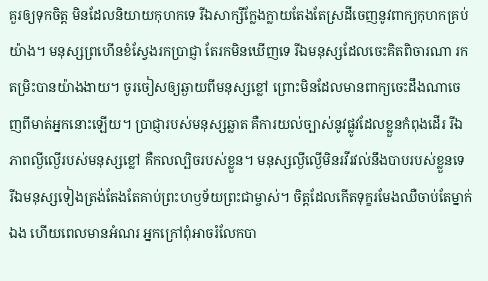គួរឲ្យទុកចិត្ត មិនដែលនិយាយកុហកទេ រីឯសាក្សីក្លែងក្លាយតែងតែស្រដីចេញនូវពាក្យកុហកគ្រប់យ៉ាង។ មនុស្សព្រហើនខំស្វែងរកប្រាជ្ញា តែរកមិនឃើញទេ រីឯមនុស្សដែលចេះគិតពិចារណា រកតម្រិះបានយ៉ាងងាយ។ ចូរចៀសឲ្យឆ្ងាយពីមនុស្សខ្លៅ ព្រោះមិនដែលមានពាក្យចេះដឹងណាចេញពីមាត់អ្នកនោះឡើយ។ ប្រាជ្ញារបស់មនុស្សឆ្លាត គឺការយល់ច្បាស់នូវផ្លូវដែលខ្លួនកំពុងដើរ រីឯភាពល្ងីល្ងើរបស់មនុស្សខ្លៅ គឺកលល្បិចរបស់ខ្លួន។ មនុស្សល្ងីល្ងើមិនរវីរវល់នឹងបាបរបស់ខ្លួនទេ រីឯមនុស្សទៀងត្រង់តែងតែគាប់ព្រះហឫទ័យព្រះជាម្ចាស់។ ចិត្តដែលកើតទុក្ខរមែងឈឺចាប់តែម្នាក់ឯង ហើយពេលមានអំណរ អ្នកក្រៅពុំអាចរំលែកបា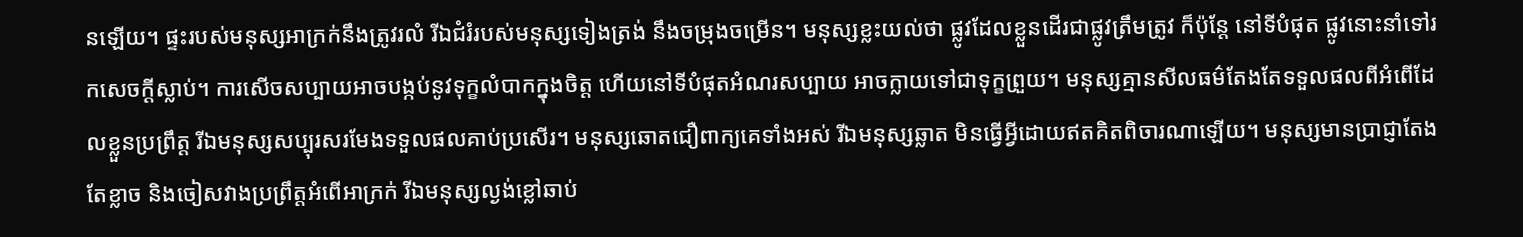នឡើយ។ ផ្ទះរបស់មនុស្សអាក្រក់នឹងត្រូវរលំ រីឯជំរំរបស់មនុស្សទៀងត្រង់ នឹងចម្រុងចម្រើន។ មនុស្សខ្លះយល់ថា ផ្លូវដែលខ្លួនដើរជាផ្លូវត្រឹមត្រូវ ក៏ប៉ុន្តែ នៅទីបំផុត ផ្លូវនោះនាំទៅរកសេចក្ដីស្លាប់។ ការសើចសប្បាយអាចបង្កប់នូវទុក្ខលំបាកក្នុងចិត្ត ហើយនៅទីបំផុតអំណរសប្បាយ អាចក្លាយទៅជាទុក្ខព្រួយ។ មនុស្សគ្មានសីលធម៌តែងតែទទួលផលពីអំពើដែលខ្លួនប្រព្រឹត្ត រីឯមនុស្សសប្បុរសរមែងទទួលផលគាប់ប្រសើរ។ មនុស្សឆោតជឿពាក្យគេទាំងអស់ រីឯមនុស្សឆ្លាត មិនធ្វើអ្វីដោយឥតគិតពិចារណាឡើយ។ មនុស្សមានប្រាជ្ញាតែងតែខ្លាច និងចៀសវាងប្រព្រឹត្តអំពើអាក្រក់ រីឯមនុស្សល្ងង់ខ្លៅឆាប់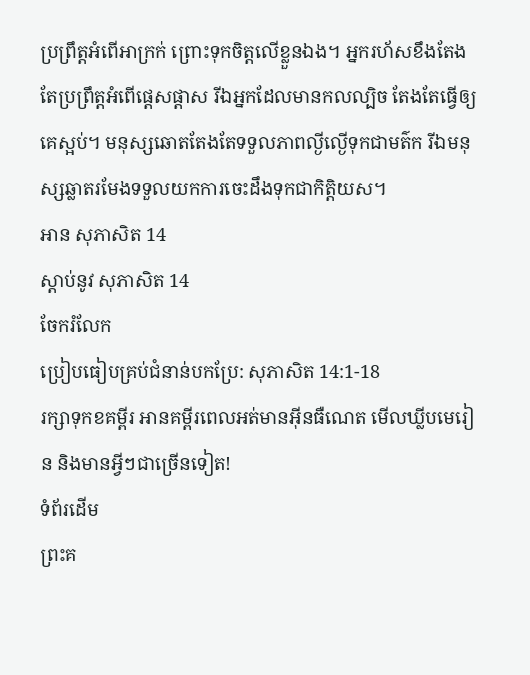ប្រព្រឹត្តអំពើអាក្រក់ ព្រោះទុកចិត្តលើខ្លួនឯង។ អ្នករហ័សខឹងតែងតែប្រព្រឹត្តអំពើផ្ដេសផ្ដាស រីឯអ្នកដែលមានកលល្បិច តែងតែធ្វើឲ្យគេស្អប់។ មនុស្សឆោតតែងតែទទួលភាពល្ងីល្ងើទុកជាមត៌ក រីឯមនុស្សឆ្លាតរមែងទទួលយកការចេះដឹងទុកជាកិត្តិយស។
អាន សុភាសិត 14
ស្ដាប់នូវ សុភាសិត 14
ចែករំលែក
ប្រៀបធៀបគ្រប់ជំនាន់បកប្រែ: សុភាសិត 14:1-18
រក្សាទុកខគម្ពីរ អានគម្ពីរពេលអត់មានអ៊ីនធឺណេត មើលឃ្លីបមេរៀន និងមានអ្វីៗជាច្រើនទៀត!
ទំព័រដើម
ព្រះគ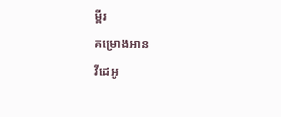ម្ពីរ
គម្រោងអាន
វីដេអូ